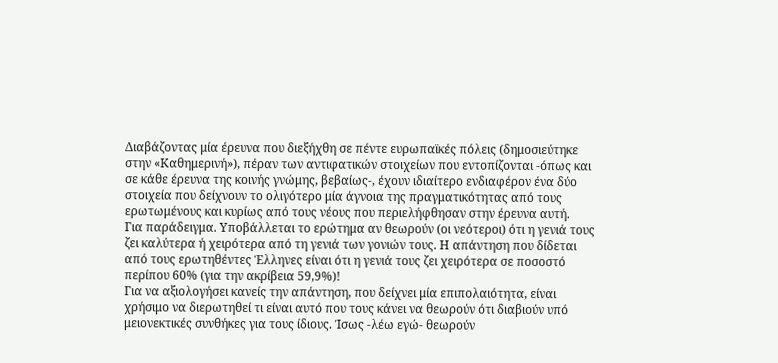Διαβάζοντας μία έρευνα που διεξήχθη σε πέντε ευρωπαϊκές πόλεις (δημοσιεύτηκε στην «Καθημερινή»), πέραν των αντιφατικών στοιχείων που εντοπίζονται -όπως και σε κάθε έρευνα της κοινής γνώμης, βεβαίως-, έχουν ιδιαίτερο ενδιαφέρον ένα δύο στοιχεία που δείχνουν το ολιγότερο μία άγνοια της πραγματικότητας από τους ερωτωμένους και κυρίως από τους νέους που περιελήφθησαν στην έρευνα αυτή.
Για παράδειγμα. Υποβάλλεται το ερώτημα αν θεωρούν (οι νεότεροι) ότι η γενιά τους ζει καλύτερα ή χειρότερα από τη γενιά των γονιών τους. Η απάντηση που δίδεται από τους ερωτηθέντες Έλληνες είναι ότι η γενιά τους ζει χειρότερα σε ποσοστό περίπου 60% (για την ακρίβεια 59,9%)!
Για να αξιολογήσει κανείς την απάντηση, που δείχνει μία επιπολαιότητα, είναι χρήσιμο να διερωτηθεί τι είναι αυτό που τους κάνει να θεωρούν ότι διαβιούν υπό μειονεκτικές συνθήκες για τους ίδιους. Ίσως -λέω εγώ- θεωρούν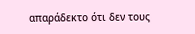απαράδεκτο ότι δεν τους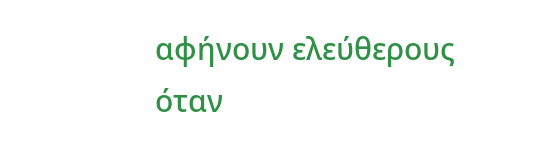αφήνουν ελεύθερους όταν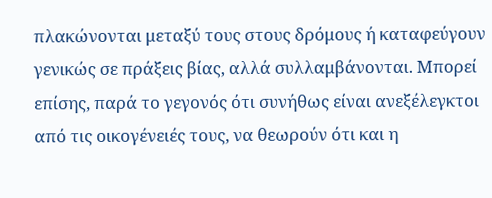πλακώνονται μεταξύ τους στους δρόμους ή καταφεύγουν γενικώς σε πράξεις βίας, αλλά συλλαμβάνονται. Μπορεί επίσης, παρά το γεγονός ότι συνήθως είναι ανεξέλεγκτοι από τις οικογένειές τους, να θεωρούν ότι και η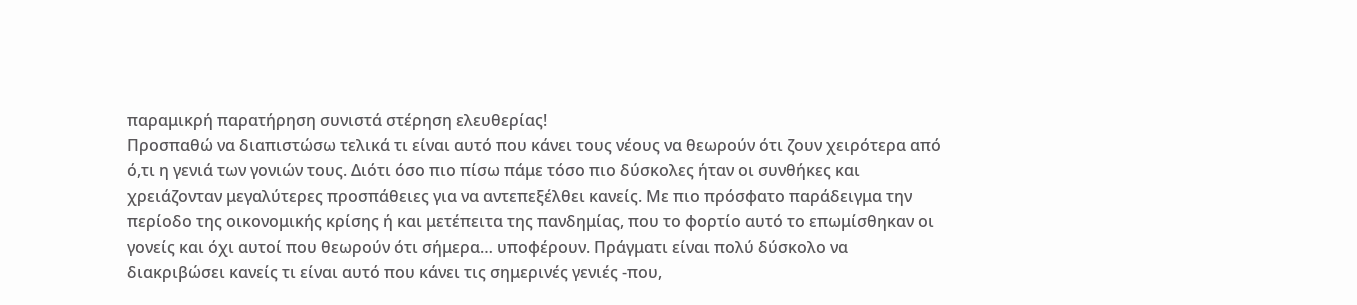παραμικρή παρατήρηση συνιστά στέρηση ελευθερίας!
Προσπαθώ να διαπιστώσω τελικά τι είναι αυτό που κάνει τους νέους να θεωρούν ότι ζουν χειρότερα από ό,τι η γενιά των γονιών τους. Διότι όσο πιο πίσω πάμε τόσο πιο δύσκολες ήταν οι συνθήκες και χρειάζονταν μεγαλύτερες προσπάθειες για να αντεπεξέλθει κανείς. Με πιο πρόσφατο παράδειγμα την περίοδο της οικονομικής κρίσης ή και μετέπειτα της πανδημίας, που το φορτίο αυτό το επωμίσθηκαν οι γονείς και όχι αυτοί που θεωρούν ότι σήμερα… υποφέρουν. Πράγματι είναι πολύ δύσκολο να διακριβώσει κανείς τι είναι αυτό που κάνει τις σημερινές γενιές -που,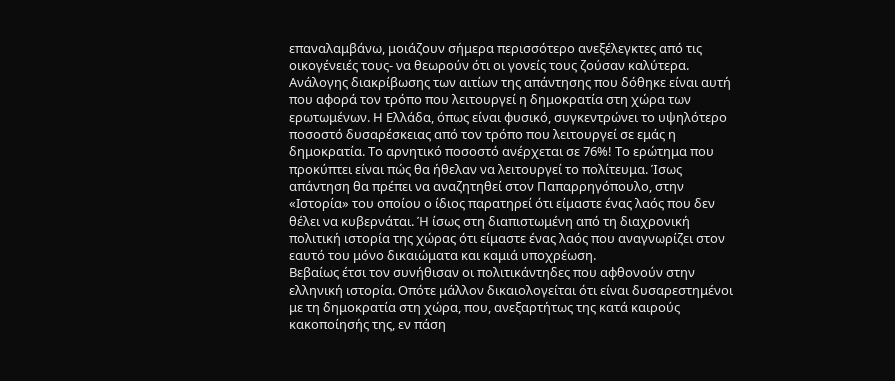επαναλαμβάνω, μοιάζουν σήμερα περισσότερο ανεξέλεγκτες από τις οικογένειές τους- να θεωρούν ότι οι γονείς τους ζούσαν καλύτερα.
Ανάλογης διακρίβωσης των αιτίων της απάντησης που δόθηκε είναι αυτή που αφορά τον τρόπο που λειτουργεί η δημοκρατία στη χώρα των ερωτωμένων. Η Ελλάδα, όπως είναι φυσικό, συγκεντρώνει το υψηλότερο ποσοστό δυσαρέσκειας από τον τρόπο που λειτουργεί σε εμάς η δημοκρατία. Το αρνητικό ποσοστό ανέρχεται σε 76%! Το ερώτημα που προκύπτει είναι πώς θα ήθελαν να λειτουργεί το πολίτευμα. Ίσως απάντηση θα πρέπει να αναζητηθεί στον Παπαρρηγόπουλο, στην «Ιστορία» του οποίου ο ίδιος παρατηρεί ότι είμαστε ένας λαός που δεν θέλει να κυβερνάται. Ή ίσως στη διαπιστωμένη από τη διαχρονική πολιτική ιστορία της χώρας ότι είμαστε ένας λαός που αναγνωρίζει στον εαυτό του μόνο δικαιώματα και καμιά υποχρέωση.
Βεβαίως έτσι τον συνήθισαν οι πολιτικάντηδες που αφθονούν στην ελληνική ιστορία. Οπότε μάλλον δικαιολογείται ότι είναι δυσαρεστημένοι με τη δημοκρατία στη χώρα, που, ανεξαρτήτως της κατά καιρούς κακοποίησής της, εν πάση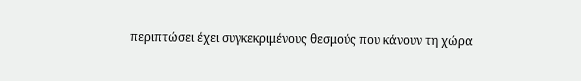περιπτώσει έχει συγκεκριμένους θεσμούς που κάνουν τη χώρα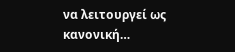να λειτουργεί ως κανονική…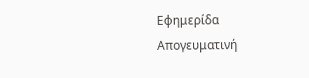Εφημερίδα Απογευματινή